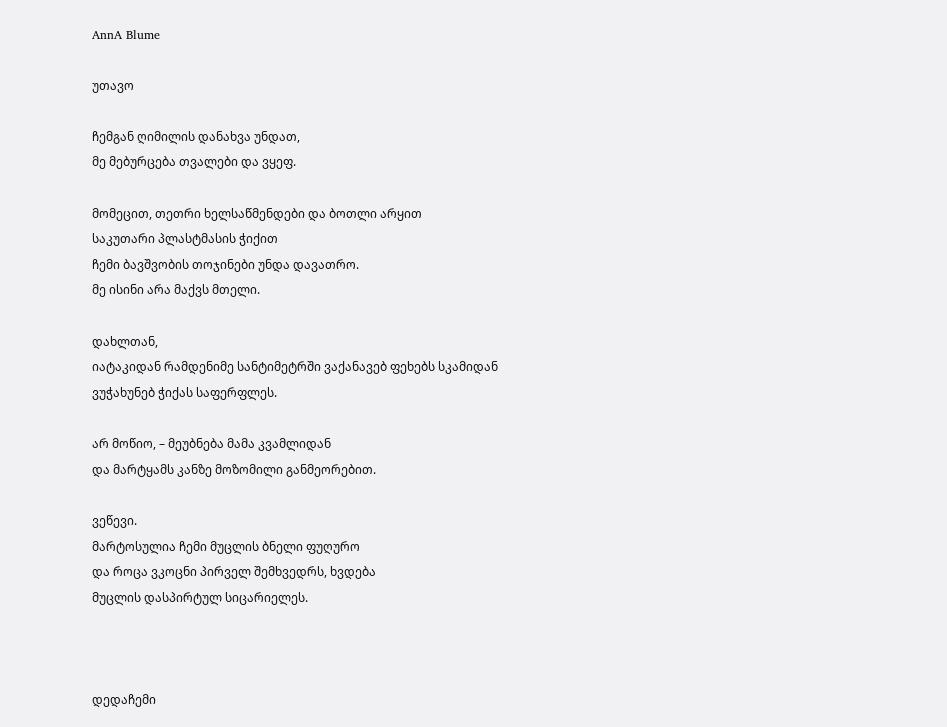AnnA Blume

უთავო

ჩემგან ღიმილის დანახვა უნდათ,
მე მებურცება თვალები და ვყეფ.

მომეცით, თეთრი ხელსაწმენდები და ბოთლი არყით
საკუთარი პლასტმასის ჭიქით
ჩემი ბავშვობის თოჯინები უნდა დავათრო.
მე ისინი არა მაქვს მთელი.

დახლთან,
იატაკიდან რამდენიმე სანტიმეტრში ვაქანავებ ფეხებს სკამიდან
ვუჭახუნებ ჭიქას საფერფლეს.

არ მოწიო, – მეუბნება მამა კვამლიდან
და მარტყამს კანზე მოზომილი განმეორებით.

ვეწევი.
მარტოსულია ჩემი მუცლის ბნელი ფუღურო
და როცა ვკოცნი პირველ შემხვედრს, ხვდება
მუცლის დასპირტულ სიცარიელეს.



დედაჩემი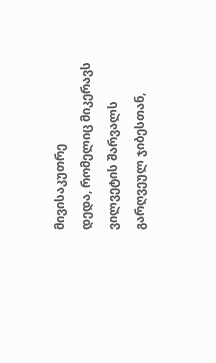მივისაკუთრე
დედა, რომელიც მიკერავს ვილვეტის შარვალს
გარღვეულ ჯიბესთან,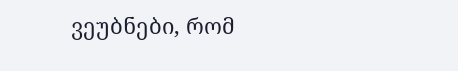ვეუბნები, რომ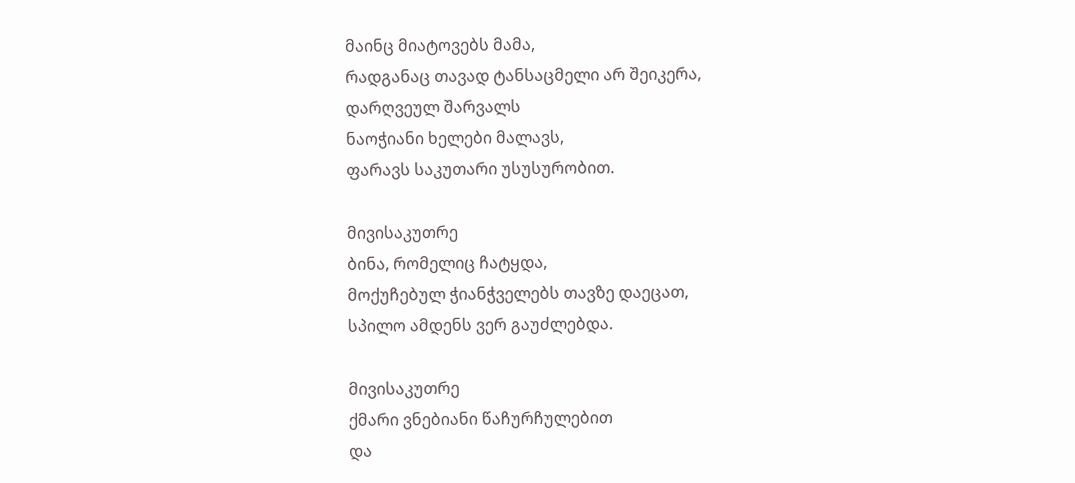მაინც მიატოვებს მამა,
რადგანაც თავად ტანსაცმელი არ შეიკერა,
დარღვეულ შარვალს
ნაოჭიანი ხელები მალავს,
ფარავს საკუთარი უსუსურობით.

მივისაკუთრე
ბინა, რომელიც ჩატყდა,
მოქუჩებულ ჭიანჭველებს თავზე დაეცათ,
სპილო ამდენს ვერ გაუძლებდა.

მივისაკუთრე
ქმარი ვნებიანი წაჩურჩულებით
და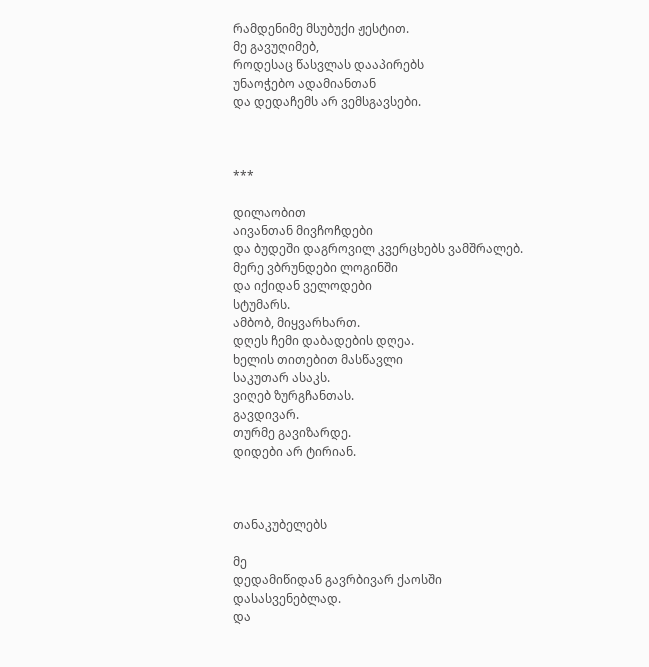რამდენიმე მსუბუქი ჟესტით.
მე გავუღიმებ,
როდესაც წასვლას დააპირებს
უნაოჭებო ადამიანთან
და დედაჩემს არ ვემსგავსები.



***

დილაობით
აივანთან მივჩოჩდები
და ბუდეში დაგროვილ კვერცხებს ვამშრალებ.
მერე ვბრუნდები ლოგინში
და იქიდან ველოდები
სტუმარს.
ამბობ, მიყვარხართ.
დღეს ჩემი დაბადების დღეა.
ხელის თითებით მასწავლი
საკუთარ ასაკს.
ვიღებ ზურგჩანთას.
გავდივარ.
თურმე გავიზარდე.
დიდები არ ტირიან.



თანაკუბელებს

მე
დედამიწიდან გავრბივარ ქაოსში
დასასვენებლად.
და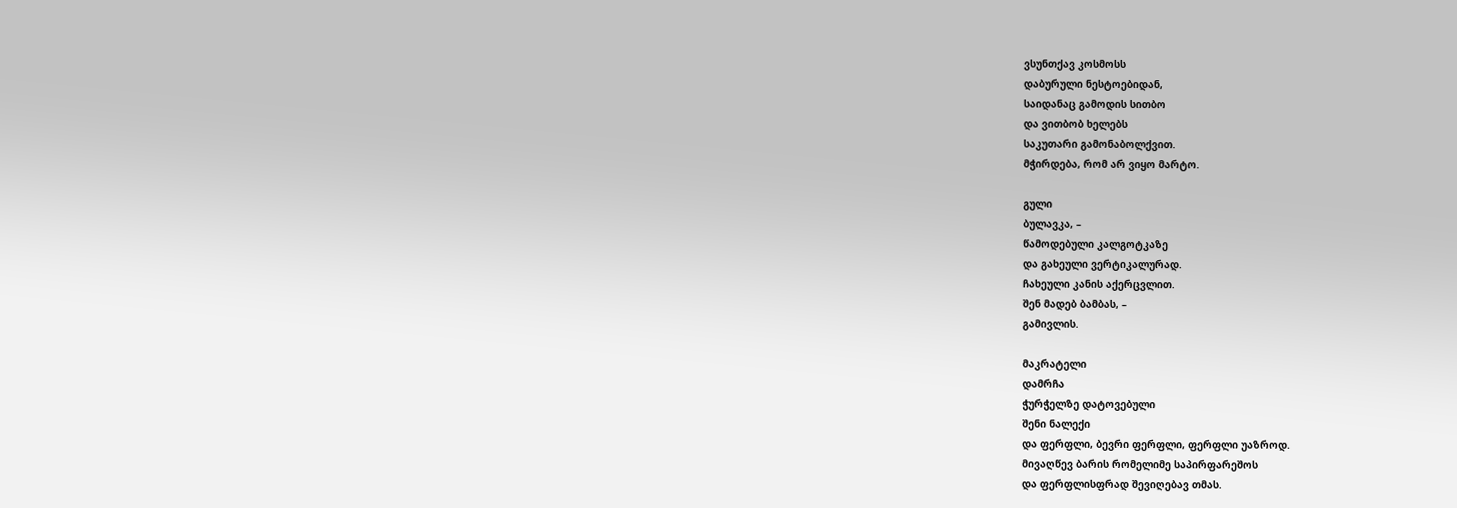ვსუნთქავ კოსმოსს
დაბურული ნესტოებიდან,
საიდანაც გამოდის სითბო
და ვითბობ ხელებს
საკუთარი გამონაბოლქვით.
მჭირდება, რომ არ ვიყო მარტო.

გული
ბულავკა, –
წამოდებული კალგოტკაზე
და გახეული ვერტიკალურად.
ჩახეული კანის აქერცვლით.
შენ მადებ ბამბას, –
გამივლის.

მაკრატელი
დამრჩა
ჭურჭელზე დატოვებული
შენი ნალექი
და ფერფლი, ბევრი ფერფლი, ფერფლი უაზროდ.
მივაღწევ ბარის რომელიმე საპირფარეშოს
და ფერფლისფრად შევიღებავ თმას.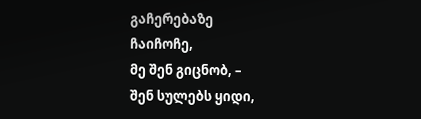გაჩერებაზე
ჩაიჩოჩე,
მე შენ გიცნობ, –
შენ სულებს ყიდი,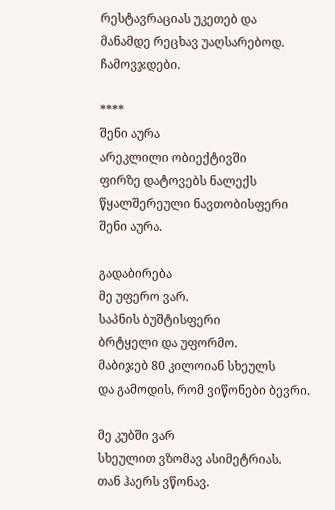რესტავრაციას უკეთებ და
მანამდე რეცხავ უაღსარებოდ.
ჩამოვჯდები.

****
შენი აურა
არეკლილი ობიექტივში
ფირზე დატოვებს ნალექს
წყალშერეული ნავთობისფერი
შენი აურა.

გადაბირება
მე უფერო ვარ.
საპნის ბუშტისფერი
ბრტყელი და უფორმო.
მაბიჯებ 80 კილოიან სხეულს
და გამოდის, რომ ვიწონები ბევრი.

მე კუბში ვარ
სხეულით ვზომავ ასიმეტრიას.
თან ჰაერს ვწონავ.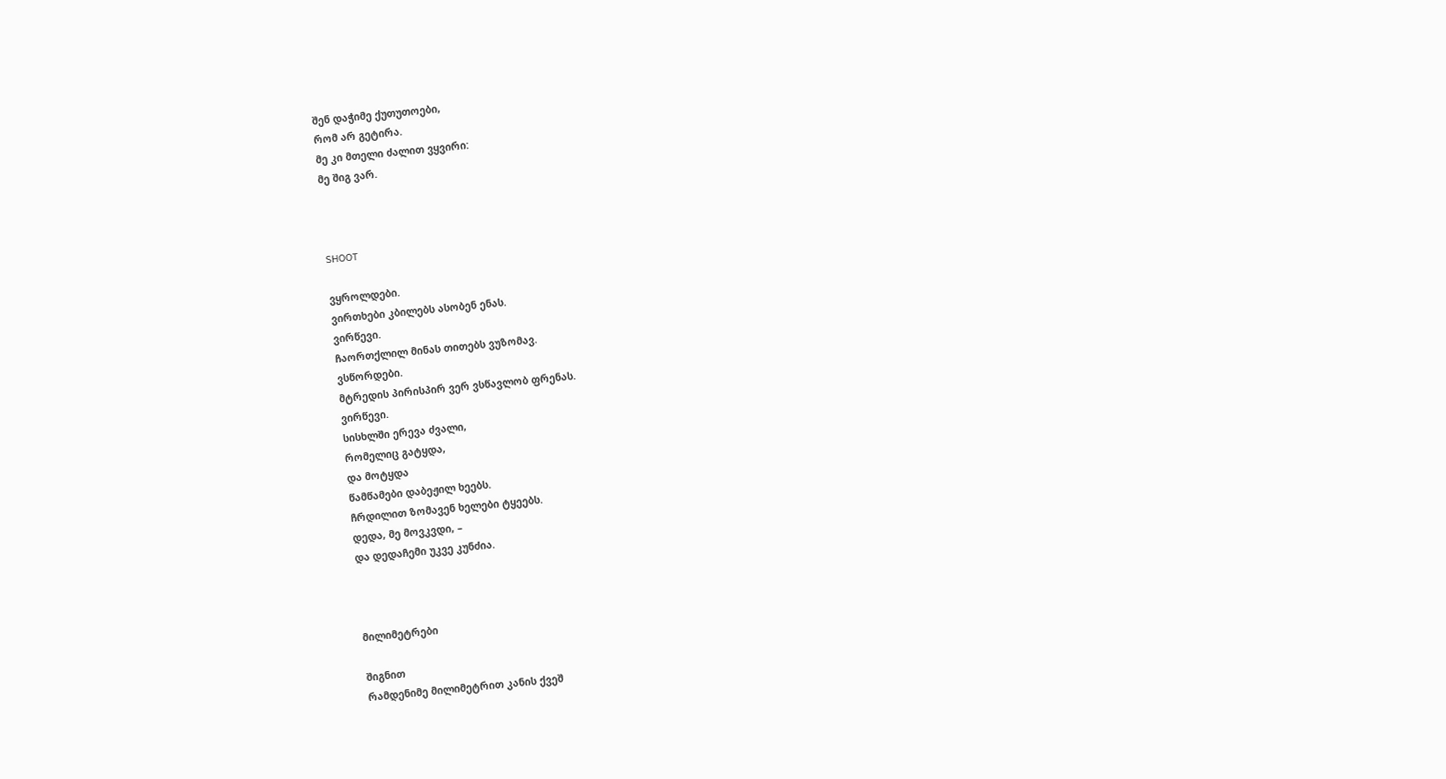შენ დაჭიმე ქუთუთოები,
რომ არ გეტირა.
მე კი მთელი ძალით ვყვირი:
მე შიგ ვარ.



SHOOT

ვყროლდები.
ვირთხები კბილებს ასობენ ენას.
ვირწევი.
ჩაორთქლილ მინას თითებს ვუზომავ.
ვსწორდები.
მტრედის პირისპირ ვერ ვსწავლობ ფრენას.
ვირწევი.
სისხლში ერევა ძვალი,
რომელიც გატყდა,
და მოტყდა
წამწამები დაბეჟილ ხეებს.
ჩრდილით ზომავენ ხელები ტყეებს.
დედა, მე მოვკვდი, –
და დედაჩემი უკვე კუნძია.



მილიმეტრები

შიგნით
რამდენიმე მილიმეტრით კანის ქვეშ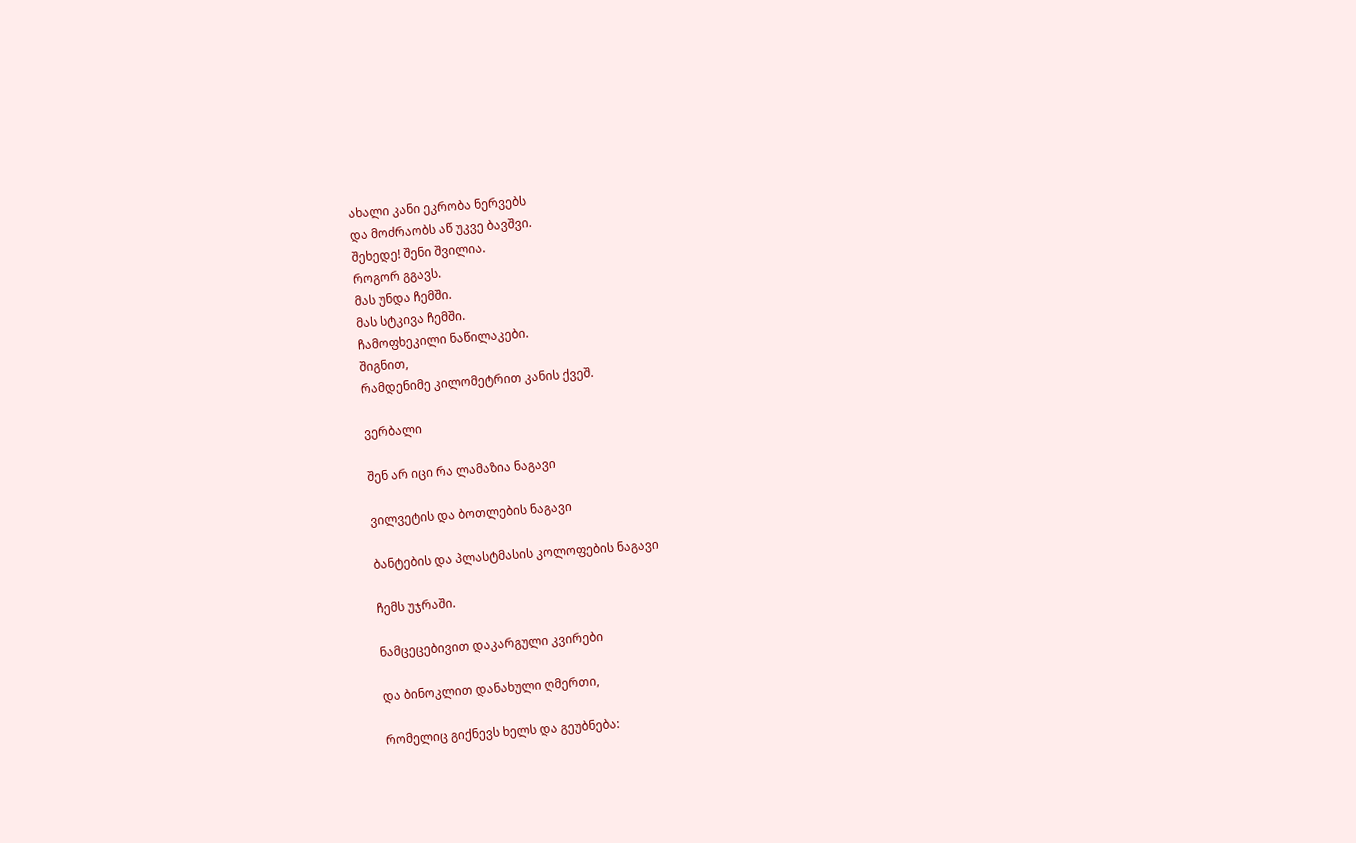ახალი კანი ეკრობა ნერვებს
და მოძრაობს აწ უკვე ბავშვი.
შეხედე! შენი შვილია.
როგორ გგავს.
მას უნდა ჩემში.
მას სტკივა ჩემში.
ჩამოფხეკილი ნაწილაკები.
შიგნით,
რამდენიმე კილომეტრით კანის ქვეშ.

ვერბალი

შენ არ იცი რა ლამაზია ნაგავი

ვილვეტის და ბოთლების ნაგავი

ბანტების და პლასტმასის კოლოფების ნაგავი

ჩემს უჯრაში.

ნამცეცებივით დაკარგული კვირები

და ბინოკლით დანახული ღმერთი,

რომელიც გიქნევს ხელს და გეუბნება: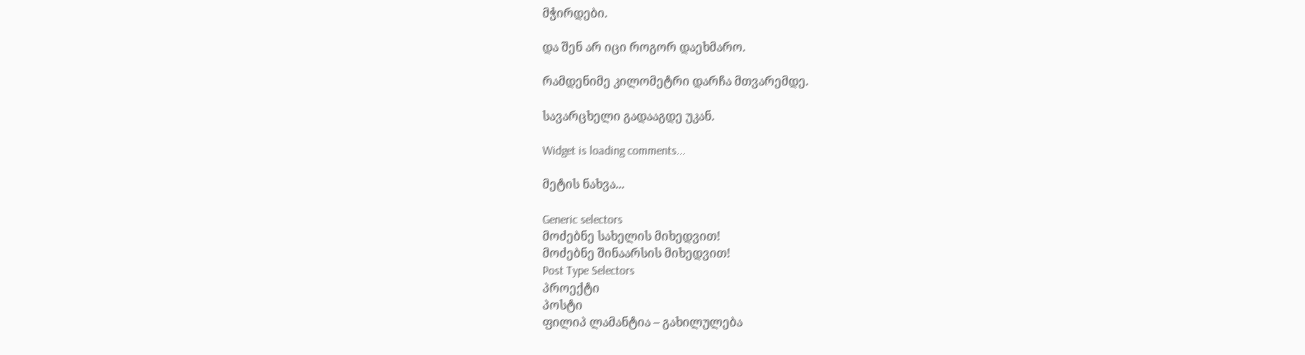მჭირდები.

და შენ არ იცი როგორ დაეხმარო.

რამდენიმე კილომეტრი დარჩა მთვარემდე.

სავარცხელი გადააგდე უკან.

Widget is loading comments...

მეტის ნახვა...

Generic selectors
მოძებნე სახელის მიხედვით!
მოძებნე შინაარსის მიხედვით!
Post Type Selectors
პროექტი
პოსტი
ფილიპ ლამანტია – გახილულება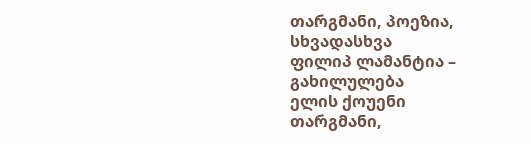თარგმანი, პოეზია, სხვადასხვა
ფილიპ ლამანტია – გახილულება
ელის ქოუენი
თარგმანი,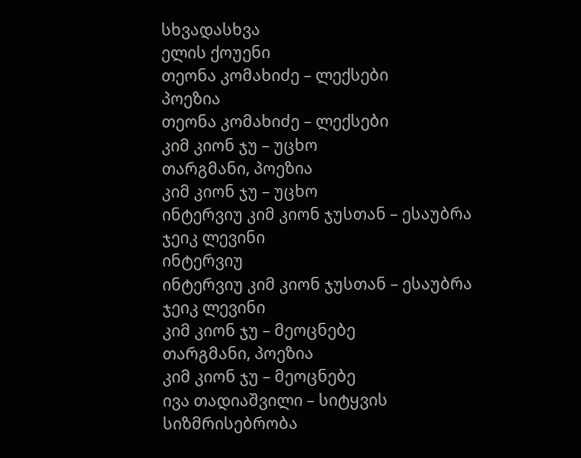სხვადასხვა
ელის ქოუენი
თეონა კომახიძე – ლექსები
პოეზია
თეონა კომახიძე – ლექსები
კიმ კიონ ჯუ – უცხო
თარგმანი, პოეზია
კიმ კიონ ჯუ – უცხო
ინტერვიუ კიმ კიონ ჯუსთან – ესაუბრა ჯეიკ ლევინი
ინტერვიუ
ინტერვიუ კიმ კიონ ჯუსთან – ესაუბრა ჯეიკ ლევინი
კიმ კიონ ჯუ – მეოცნებე
თარგმანი, პოეზია
კიმ კიონ ჯუ – მეოცნებე
ივა თადიაშვილი – სიტყვის სიზმრისებრობა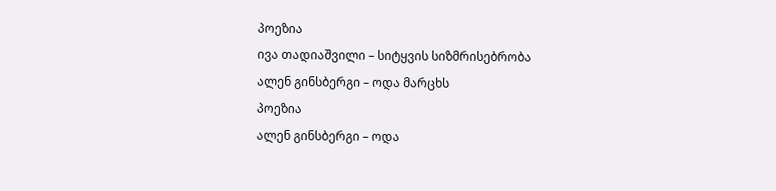პოეზია
ივა თადიაშვილი – სიტყვის სიზმრისებრობა
ალენ გინსბერგი – ოდა მარცხს
პოეზია
ალენ გინსბერგი – ოდა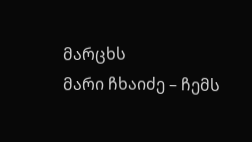მარცხს
მარი ჩხაიძე – ჩემს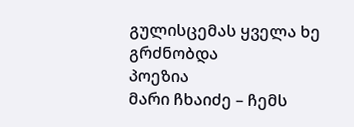გულისცემას ყველა ხე გრძნობდა
პოეზია
მარი ჩხაიძე – ჩემს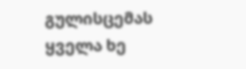გულისცემას ყველა ხე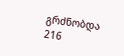გრძნობდა
216